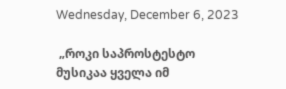Wednesday, December 6, 2023

 „როკი საპროსტესტო მუსიკაა ყველა იმ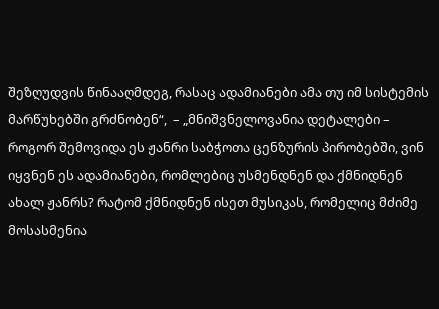შეზღუდვის წინააღმდეგ, რასაც ადამიანები ამა თუ იმ სისტემის მარწუხებში გრძნობენ“,  – „მნიშვნელოვანია დეტალები – როგორ შემოვიდა ეს ჟანრი საბჭოთა ცენზურის პირობებში, ვინ იყვნენ ეს ადამიანები, რომლებიც უსმენდნენ და ქმნიდნენ ახალ ჟანრს? რატომ ქმნიდნენ ისეთ მუსიკას, რომელიც მძიმე მოსასმენია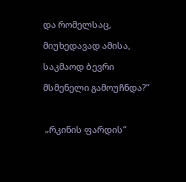და რომელსაც, მიუხედავად ამისა, საკმაოდ ბევრი მსმენელი გამოუჩნდა?“

 „რკინის ფარდის“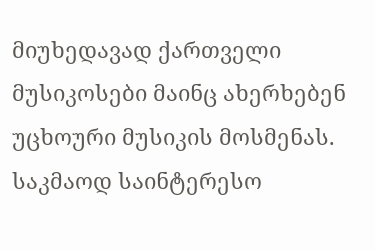მიუხედავად ქართველი მუსიკოსები მაინც ახერხებენ უცხოური მუსიკის მოსმენას. საკმაოდ საინტერესო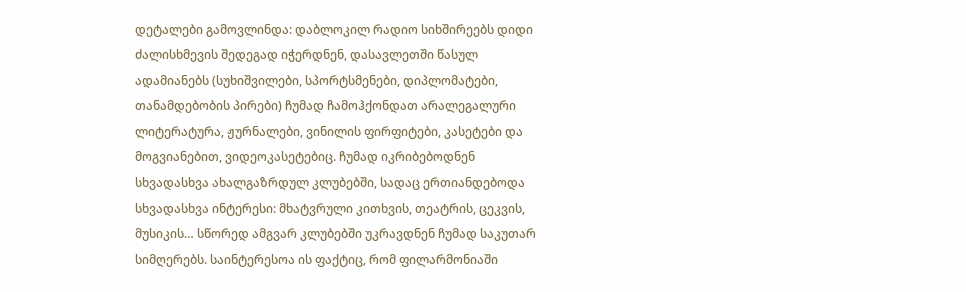დეტალები გამოვლინდა: დაბლოკილ რადიო სიხშირეებს დიდი ძალისხმევის შედეგად იჭერდნენ, დასავლეთში წასულ ადამიანებს (სუხიშვილები, სპორტსმენები, დიპლომატები, თანამდებობის პირები) ჩუმად ჩამოჰქონდათ არალეგალური ლიტერატურა, ჟურნალები, ვინილის ფირფიტები, კასეტები და მოგვიანებით, ვიდეოკასეტებიც. ჩუმად იკრიბებოდნენ სხვადასხვა ახალგაზრდულ კლუბებში, სადაც ერთიანდებოდა სხვადასხვა ინტერესი: მხატვრული კითხვის, თეატრის, ცეკვის, მუსიკის… სწორედ ამგვარ კლუბებში უკრავდნენ ჩუმად საკუთარ სიმღერებს. საინტერესოა ის ფაქტიც, რომ ფილარმონიაში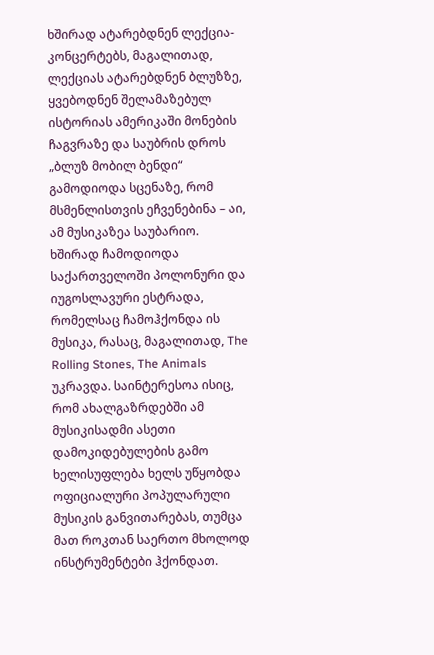ხშირად ატარებდნენ ლექცია-კონცერტებს, მაგალითად, ლექციას ატარებდნენ ბლუზზე,  ყვებოდნენ შელამაზებულ ისტორიას ამერიკაში მონების ჩაგვრაზე და საუბრის დროს „ბლუზ მობილ ბენდი“ გამოდიოდა სცენაზე, რომ მსმენლისთვის ეჩვენებინა – აი, ამ მუსიკაზეა საუბარიო. ხშირად ჩამოდიოდა საქართველოში პოლონური და იუგოსლავური ესტრადა, რომელსაც ჩამოჰქონდა ის მუსიკა, რასაც, მაგალითად, The Rolling Stones, The Animals უკრავდა. საინტერესოა ისიც, რომ ახალგაზრდებში ამ მუსიკისადმი ასეთი დამოკიდებულების გამო ხელისუფლება ხელს უწყობდა ოფიციალური პოპულარული მუსიკის განვითარებას, თუმცა მათ როკთან საერთო მხოლოდ ინსტრუმენტები ჰქონდათ.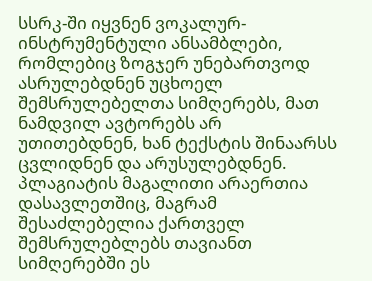სსრკ-ში იყვნენ ვოკალურ-ინსტრუმენტული ანსამბლები, რომლებიც ზოგჯერ უნებართვოდ ასრულებდნენ უცხოელ შემსრულებელთა სიმღერებს, მათ ნამდვილ ავტორებს არ უთითებდნენ, ხან ტექსტის შინაარსს ცვლიდნენ და არუსულებდნენ. პლაგიატის მაგალითი არაერთია დასავლეთშიც, მაგრამ შესაძლებელია ქართველ შემსრულებლებს თავიანთ სიმღერებში ეს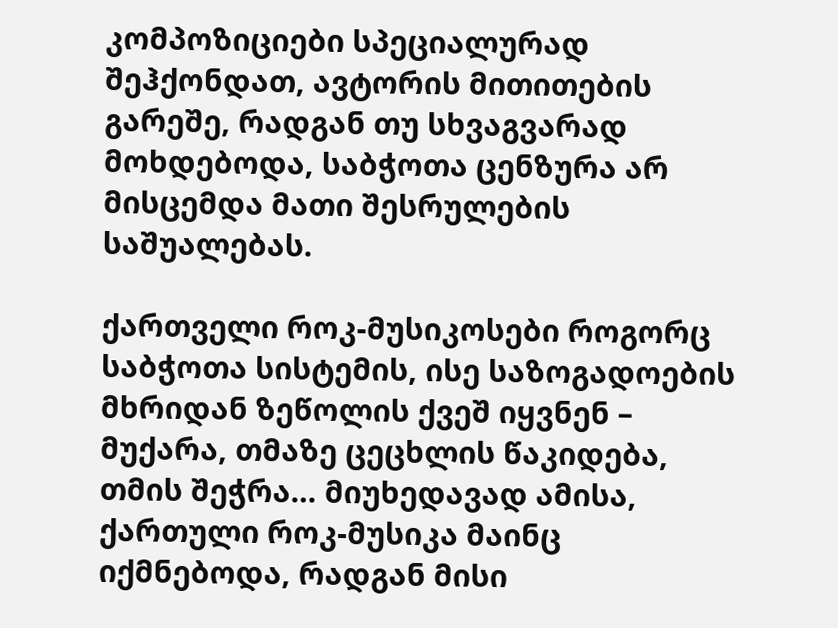კომპოზიციები სპეციალურად შეჰქონდათ, ავტორის მითითების გარეშე, რადგან თუ სხვაგვარად მოხდებოდა, საბჭოთა ცენზურა არ მისცემდა მათი შესრულების საშუალებას.

ქართველი როკ-მუსიკოსები როგორც საბჭოთა სისტემის, ისე საზოგადოების მხრიდან ზეწოლის ქვეშ იყვნენ – მუქარა, თმაზე ცეცხლის წაკიდება, თმის შეჭრა… მიუხედავად ამისა, ქართული როკ-მუსიკა მაინც იქმნებოდა, რადგან მისი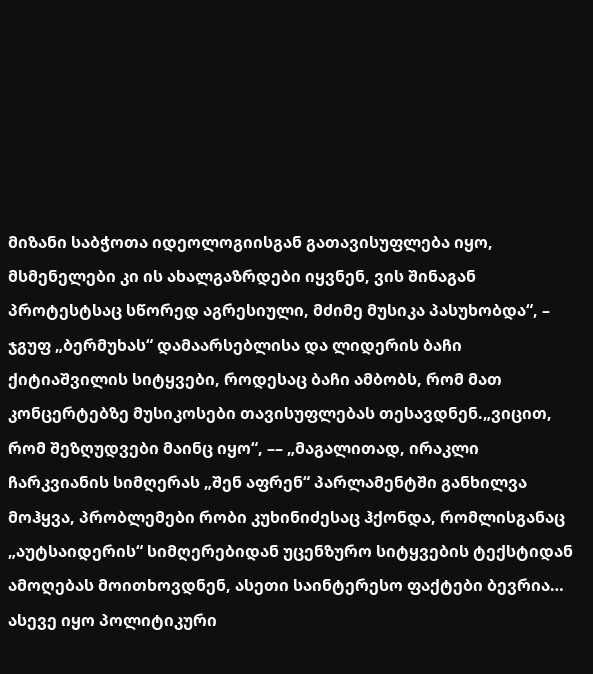მიზანი საბჭოთა იდეოლოგიისგან გათავისუფლება იყო, მსმენელები კი ის ახალგაზრდები იყვნენ, ვის შინაგან პროტესტსაც სწორედ აგრესიული, მძიმე მუსიკა პასუხობდა“, – ჯგუფ „ბერმუხას“ დამაარსებლისა და ლიდერის ბაჩი ქიტიაშვილის სიტყვები, როდესაც ბაჩი ამბობს, რომ მათ კონცერტებზე მუსიკოსები თავისუფლებას თესავდნენ.„ვიცით, რომ შეზღუდვები მაინც იყო“, –– „მაგალითად, ირაკლი ჩარკვიანის სიმღერას „შენ აფრენ“ პარლამენტში განხილვა მოჰყვა, პრობლემები რობი კუხინიძესაც ჰქონდა, რომლისგანაც „აუტსაიდერის“ სიმღერებიდან უცენზურო სიტყვების ტექსტიდან ამოღებას მოითხოვდნენ, ასეთი საინტერესო ფაქტები ბევრია… ასევე იყო პოლიტიკური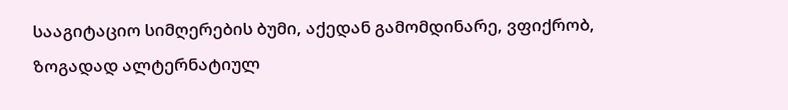სააგიტაციო სიმღერების ბუმი, აქედან გამომდინარე, ვფიქრობ, ზოგადად ალტერნატიულ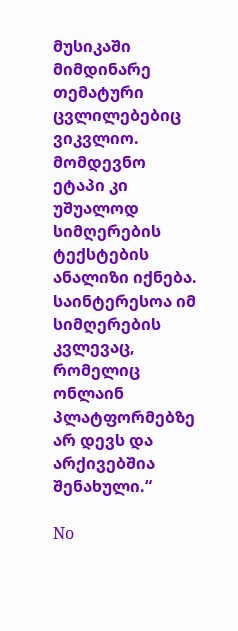მუსიკაში მიმდინარე თემატური ცვლილებებიც ვიკვლიო. მომდევნო ეტაპი კი უშუალოდ სიმღერების ტექსტების ანალიზი იქნება. საინტერესოა იმ სიმღერების კვლევაც, რომელიც ონლაინ პლატფორმებზე არ დევს და არქივებშია შენახული.“

No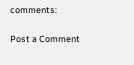comments:

Post a Comment